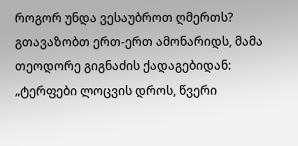როგორ უნდა ვესაუბროთ ღმერთს? გთავაზობთ ერთ-ერთ ამონარიდს, მამა თეოდორე გიგნაძის ქადაგებიდან:
„ტერფები ლოცვის დროს, წვერი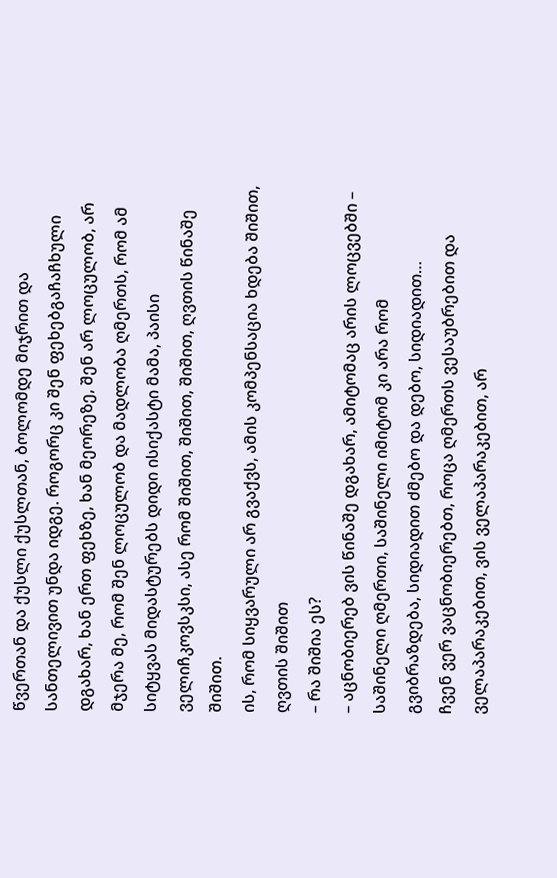წვერთან და ქუსლი ქუსლთან, ბოლომდე მიჯრით და სანთელივით უნდა იდგე. როგორც კი შენ ფეხებგაჩაჩხული დგახარ, ხან ერთ ფეხზე, ხან მეორეზე, შენ არ ლოცულობ, არ მჯერა მე, რომ შენ ლოცულობ და მადლობა ღმერთს, რომ ამ სიტყვას მიდასტურებს დიდი ისიქასტი მამა, პაისი ველიჩკოვსკსი, ასე რომ შიშით, შიშით, შიშით, ღვთის წინაშე შიშით.
ის, რომ სიყვარული არ გვაქვს, ამის კომპენსაცია ხდება შიშით, ღვთის შიშით
– რა შიშია ეს?
– აცნობიერებ ვის წინაშე დგახარ, ამიტომაც არის ლოცვებში – საშინელი ღმერთი, საშინელი იმიტომ კი არა რომ გვიბრაზდება, სიდიადით ძმებო და დებო, სიდიადით…
ჩვენ ვერ ვაცნობიერებთ, როცა ღმერთს ვესაუბრებით და ველაპარაკებით, ვის ველაპარაკებით, არ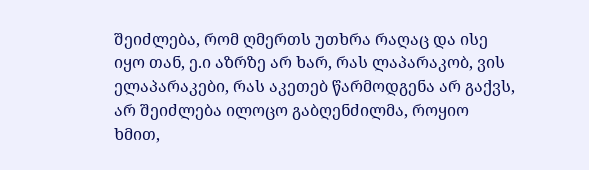შეიძლება, რომ ღმერთს უთხრა რაღაც და ისე იყო თან, ე.ი აზრზე არ ხარ, რას ლაპარაკობ, ვის ელაპარაკები, რას აკეთებ წარმოდგენა არ გაქვს, არ შეიძლება ილოცო გაბღენძილმა, როყიო ხმით,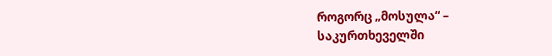როგორც „მოსულა“ – საკურთხეველში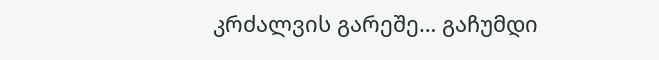კრძალვის გარეშე… გაჩუმდი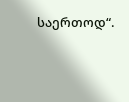საერთოდ“.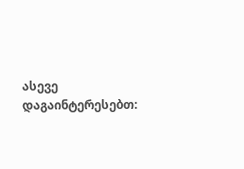ასევე დაგაინტერესებთ: